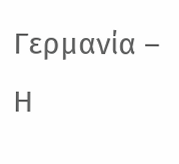Γερμανία – Η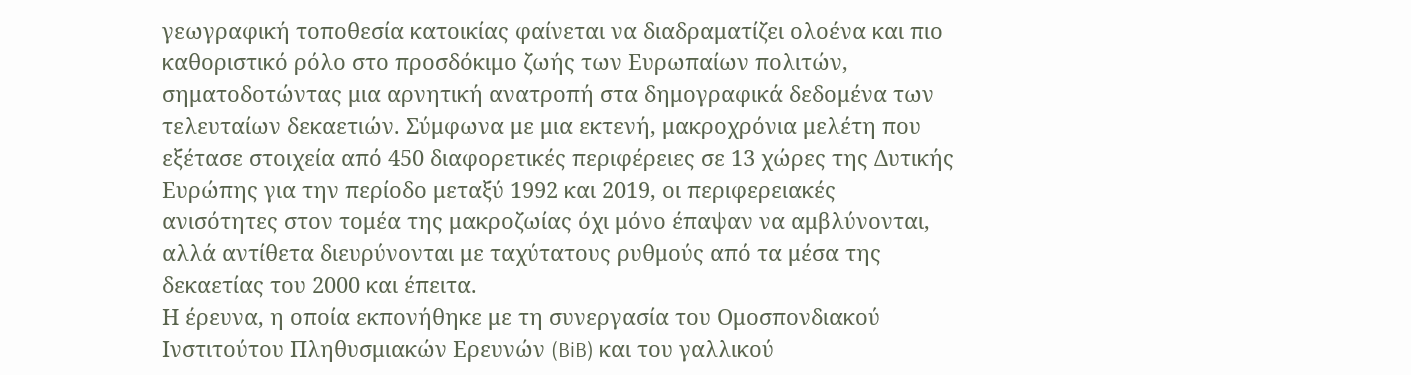γεωγραφική τοποθεσία κατοικίας φαίνεται να διαδραματίζει ολοένα και πιο καθοριστικό ρόλο στο προσδόκιμο ζωής των Ευρωπαίων πολιτών, σηματοδοτώντας μια αρνητική ανατροπή στα δημογραφικά δεδομένα των τελευταίων δεκαετιών. Σύμφωνα με μια εκτενή, μακροχρόνια μελέτη που εξέτασε στοιχεία από 450 διαφορετικές περιφέρειες σε 13 χώρες της Δυτικής Ευρώπης για την περίοδο μεταξύ 1992 και 2019, οι περιφερειακές ανισότητες στον τομέα της μακροζωίας όχι μόνο έπαψαν να αμβλύνονται, αλλά αντίθετα διευρύνονται με ταχύτατους ρυθμούς από τα μέσα της δεκαετίας του 2000 και έπειτα.
Η έρευνα, η οποία εκπονήθηκε με τη συνεργασία του Ομοσπονδιακού Ινστιτούτου Πληθυσμιακών Ερευνών (BiB) και του γαλλικού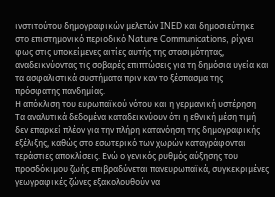ινστιτούτου δημογραφικών μελετών INED και δημοσιεύτηκε στο επιστημονικό περιοδικό Nature Communications, ρίχνει φως στις υποκείμενες αιτίες αυτής της στασιμότητας, αναδεικνύοντας τις σοβαρές επιπτώσεις για τη δημόσια υγεία και τα ασφαλιστικά συστήματα πριν καν το ξέσπασμα της πρόσφατης πανδημίας.
Η απόκλιση του ευρωπαϊκού νότου και η γερμανική υστέρηση
Τα αναλυτικά δεδομένα καταδεικνύουν ότι η εθνική μέση τιμή δεν επαρκεί πλέον για την πλήρη κατανόηση της δημογραφικής εξέλιξης, καθώς στο εσωτερικό των χωρών καταγράφονται τεράστιες αποκλίσεις. Ενώ ο γενικός ρυθμός αύξησης του προσδόκιμου ζωής επιβραδύνεται πανευρωπαϊκά, συγκεκριμένες γεωγραφικές ζώνες εξακολουθούν να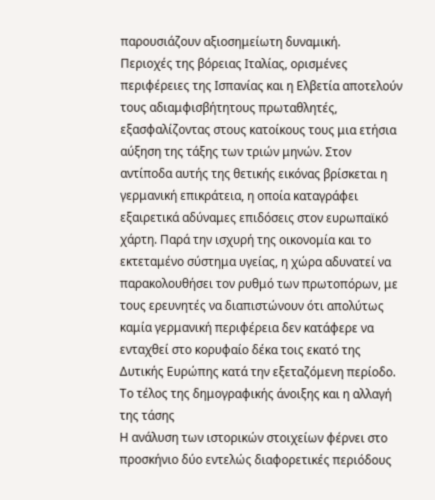παρουσιάζουν αξιοσημείωτη δυναμική.
Περιοχές της βόρειας Ιταλίας, ορισμένες περιφέρειες της Ισπανίας και η Ελβετία αποτελούν τους αδιαμφισβήτητους πρωταθλητές, εξασφαλίζοντας στους κατοίκους τους μια ετήσια αύξηση της τάξης των τριών μηνών. Στον αντίποδα αυτής της θετικής εικόνας βρίσκεται η γερμανική επικράτεια, η οποία καταγράφει εξαιρετικά αδύναμες επιδόσεις στον ευρωπαϊκό χάρτη. Παρά την ισχυρή της οικονομία και το εκτεταμένο σύστημα υγείας, η χώρα αδυνατεί να παρακολουθήσει τον ρυθμό των πρωτοπόρων, με τους ερευνητές να διαπιστώνουν ότι απολύτως καμία γερμανική περιφέρεια δεν κατάφερε να ενταχθεί στο κορυφαίο δέκα τοις εκατό της Δυτικής Ευρώπης κατά την εξεταζόμενη περίοδο.
Το τέλος της δημογραφικής άνοιξης και η αλλαγή της τάσης
Η ανάλυση των ιστορικών στοιχείων φέρνει στο προσκήνιο δύο εντελώς διαφορετικές περιόδους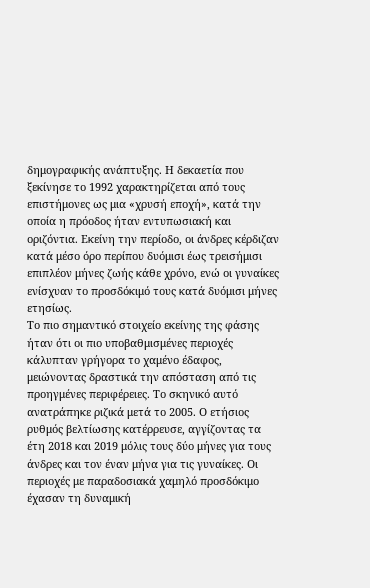δημογραφικής ανάπτυξης. Η δεκαετία που ξεκίνησε το 1992 χαρακτηρίζεται από τους επιστήμονες ως μια «χρυσή εποχή», κατά την οποία η πρόοδος ήταν εντυπωσιακή και οριζόντια. Εκείνη την περίοδο, οι άνδρες κέρδιζαν κατά μέσο όρο περίπου δυόμισι έως τρεισήμισι επιπλέον μήνες ζωής κάθε χρόνο, ενώ οι γυναίκες ενίσχυαν το προσδόκιμό τους κατά δυόμισι μήνες ετησίως.
Το πιο σημαντικό στοιχείο εκείνης της φάσης ήταν ότι οι πιο υποβαθμισμένες περιοχές κάλυπταν γρήγορα το χαμένο έδαφος, μειώνοντας δραστικά την απόσταση από τις προηγμένες περιφέρειες. Το σκηνικό αυτό ανατράπηκε ριζικά μετά το 2005. Ο ετήσιος ρυθμός βελτίωσης κατέρρευσε, αγγίζοντας τα έτη 2018 και 2019 μόλις τους δύο μήνες για τους άνδρες και τον έναν μήνα για τις γυναίκες. Οι περιοχές με παραδοσιακά χαμηλό προσδόκιμο έχασαν τη δυναμική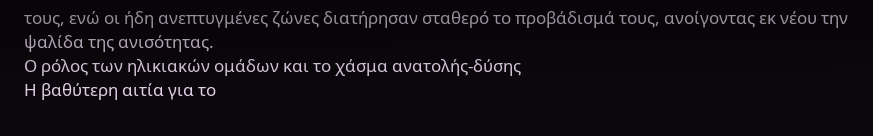τους, ενώ οι ήδη ανεπτυγμένες ζώνες διατήρησαν σταθερό το προβάδισμά τους, ανοίγοντας εκ νέου την ψαλίδα της ανισότητας.
Ο ρόλος των ηλικιακών ομάδων και το χάσμα ανατολής-δύσης
Η βαθύτερη αιτία για το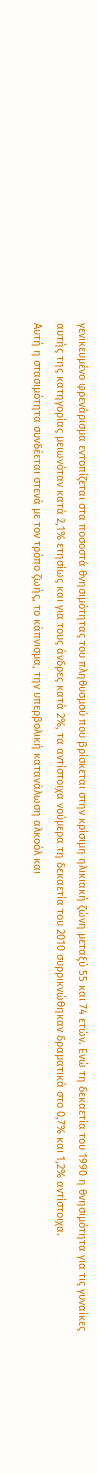γενικευμένο φρενάρισμα εντοπίζεται στα ποσοστά θνησιμότητας του πληθυσμού που βρίσκεται στην κρίσιμη ηλικιακή ζώνη μεταξύ 55 και 74 ετών. Ενώ τη δεκαετία του 1990 η θνησιμότητα για τις γυναίκες αυτής της κατηγορίας μειωνόταν κατά 2,1% ετησίως και για τους άνδρες κατά 2%, τα αντίστοιχα νούμερα τη δεκαετία του 2010 συρρικνώθηκαν δραματικά στο 0,7% και 1,2% αντίστοιχα.
Αυτή η στασιμότητα συνδέεται στενά με τον τρόπο ζωής, το κάπνισμα, την υπερβολική κατανάλωση αλκοόλ και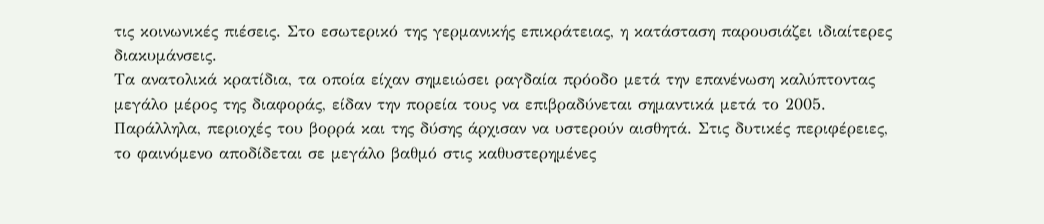τις κοινωνικές πιέσεις. Στο εσωτερικό της γερμανικής επικράτειας, η κατάσταση παρουσιάζει ιδιαίτερες διακυμάνσεις.
Τα ανατολικά κρατίδια, τα οποία είχαν σημειώσει ραγδαία πρόοδο μετά την επανένωση καλύπτοντας μεγάλο μέρος της διαφοράς, είδαν την πορεία τους να επιβραδύνεται σημαντικά μετά το 2005. Παράλληλα, περιοχές του βορρά και της δύσης άρχισαν να υστερούν αισθητά. Στις δυτικές περιφέρειες, το φαινόμενο αποδίδεται σε μεγάλο βαθμό στις καθυστερημένες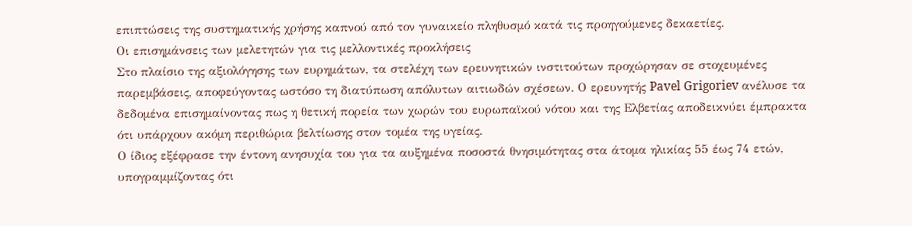επιπτώσεις της συστηματικής χρήσης καπνού από τον γυναικείο πληθυσμό κατά τις προηγούμενες δεκαετίες.
Οι επισημάνσεις των μελετητών για τις μελλοντικές προκλήσεις
Στο πλαίσιο της αξιολόγησης των ευρημάτων, τα στελέχη των ερευνητικών ινστιτούτων προχώρησαν σε στοχευμένες παρεμβάσεις, αποφεύγοντας ωστόσο τη διατύπωση απόλυτων αιτιωδών σχέσεων. Ο ερευνητής Pavel Grigoriev ανέλυσε τα δεδομένα επισημαίνοντας πως η θετική πορεία των χωρών του ευρωπαϊκού νότου και της Ελβετίας αποδεικνύει έμπρακτα ότι υπάρχουν ακόμη περιθώρια βελτίωσης στον τομέα της υγείας.
Ο ίδιος εξέφρασε την έντονη ανησυχία του για τα αυξημένα ποσοστά θνησιμότητας στα άτομα ηλικίας 55 έως 74 ετών, υπογραμμίζοντας ότι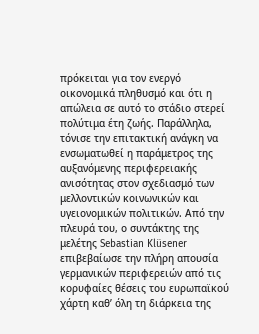πρόκειται για τον ενεργό οικονομικά πληθυσμό και ότι η απώλεια σε αυτό το στάδιο στερεί πολύτιμα έτη ζωής. Παράλληλα, τόνισε την επιτακτική ανάγκη να ενσωματωθεί η παράμετρος της αυξανόμενης περιφερειακής ανισότητας στον σχεδιασμό των μελλοντικών κοινωνικών και υγειονομικών πολιτικών. Από την πλευρά του, ο συντάκτης της μελέτης Sebastian Klüsener επιβεβαίωσε την πλήρη απουσία γερμανικών περιφερειών από τις κορυφαίες θέσεις του ευρωπαϊκού χάρτη καθ’ όλη τη διάρκεια της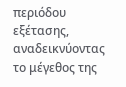περιόδου εξέτασης, αναδεικνύοντας το μέγεθος της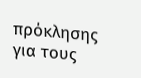πρόκλησης για τους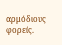αρμόδιους φορείς.